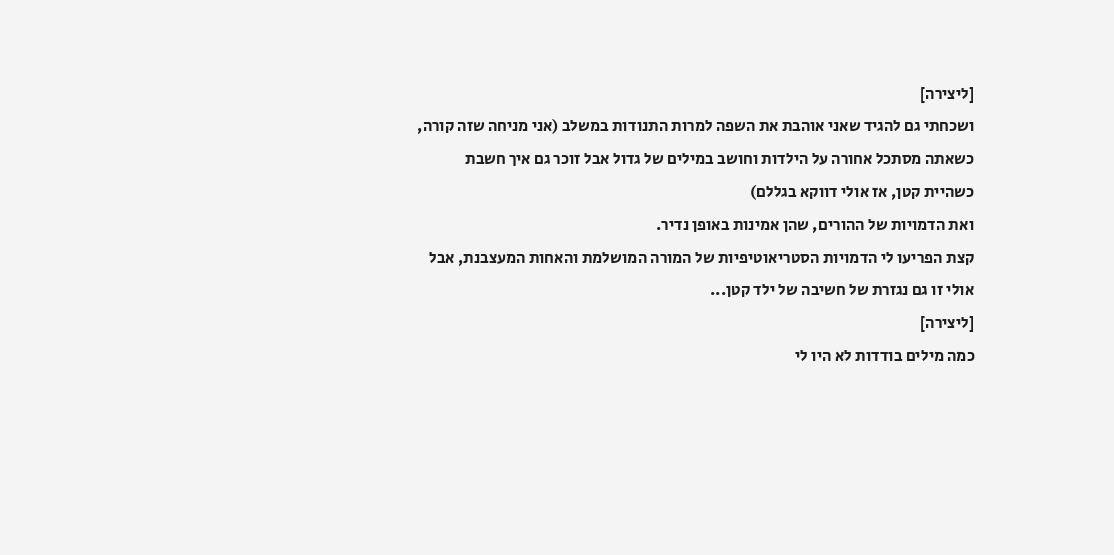[ליצירה]
ושכחתי גם להגיד שאני אוהבת את השפה למרות התנודות במשלב (אני מניחה שזה קורה, כשאתה מסתכל אחורה על הילדות וחושב במילים של גדול אבל זוכר גם איך חשבת כשהיית קטן, אז אולי דווקא בגללם)
ואת הדמויות של ההורים, שהן אמינות באופן נדיר.
קצת הפריעו לי הדמויות הסטריאוטיפיות של המורה המושלמת והאחות המעצבנת, אבל אולי זו גם נגזרת של חשיבה של ילד קטן...
[ליצירה]
כמה מילים בודדות לא היו לי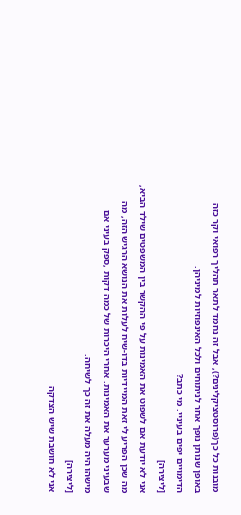מובנות כל כך(פרוסטציקלינים?), אבל זה נחמד לתאר תהליך רפואי וקר כזה באופן שנותן נופך אחר לניתוחים ולכל האינפוזיות למיניהן.
הדימויים יפים בעיניי. מי כתב?
[ליצירה]
אני לא יודעת אם לשפוט את האמינות על פי ההקשר בין המשפטים שילד הביא, מה שכן הפריע לי זאת המיידיות בדו-שיח לעלות את הנושא הרגיש הזה, מה שבעיני מערער את האמינות. אחרי היכרות של כמה דקות ,ספק בעיני אם מישהו היה מעלה את זה כך לשיחה.
[ליצירה]
אני לא חושבת שיש הצדקה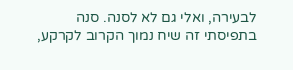לבעירה, ואלי גם לא לסנה. סנה בתפיסתי זה שיח נמוך הקרוב לקרקע,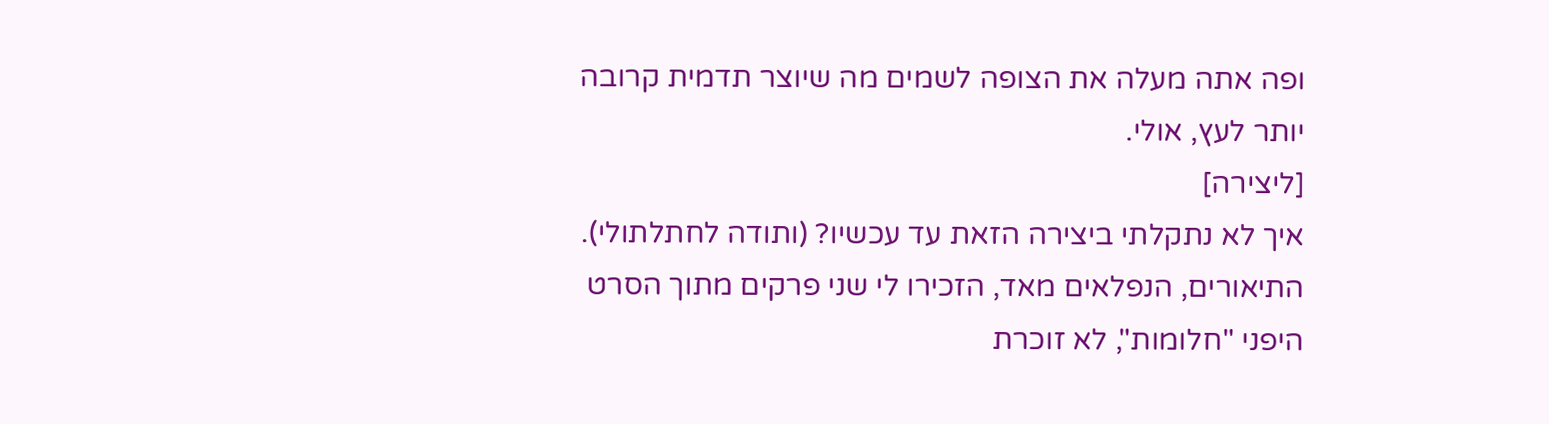ופה אתה מעלה את הצופה לשמים מה שיוצר תדמית קרובה יותר לעץ, אולי.
[ליצירה]
איך לא נתקלתי ביצירה הזאת עד עכשיו? (ותודה לחתלתולי). התיאורים, הנפלאים מאד, הזכירו לי שני פרקים מתוך הסרט היפני "חלומות", לא זוכרת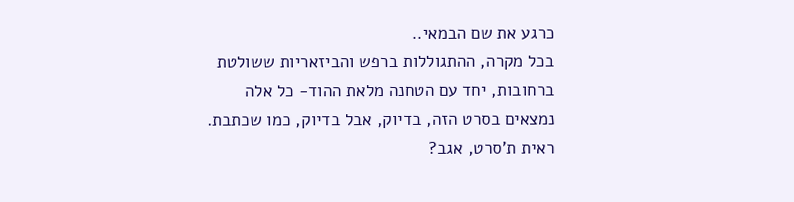כרגע את שם הבמאי..
בכל מקרה, ההתגוללות ברפש והביזאריות ששולטת ברחובות, יחד עם הטחנה מלאת ההוד- כל אלה נמצאים בסרט הזה, בדיוק, אבל בדיוק, כמו שכתבת. ראית ת'סרט, אגב?